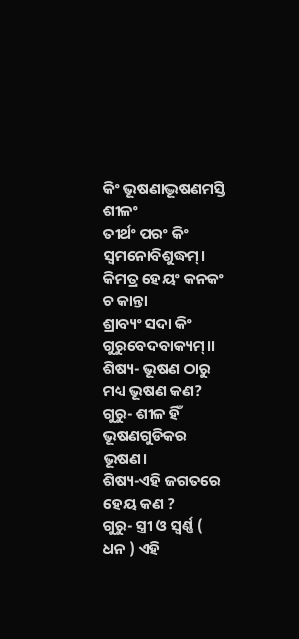କିଂ ଭୂଷଣାଦ୍ଭୂଷଣମସ୍ତି ଶୀଳଂ
ତୀର୍ଥଂ ପରଂ କିଂ ସ୍ୱମନୋବିଶୁଦ୍ଧମ୍।
କିମତ୍ର ହେୟଂ କନକଂ ଚ କାନ୍ତା
ଶ୍ରାବ୍ୟଂ ସଦା କିଂ ଗୁରୁବେଦବାକ୍ୟମ୍।।
ଶିଷ୍ୟ- ଭୂଷଣ ଠାରୁ ମଧ୍ୟ ଭୂଷଣ କଣ?
ଗୁରୁ- ଶୀଳ ହିଁ ଭୂଷଣଗୁଡିକର ଭୂଷଣ।
ଶିଷ୍ୟ-ଏହି ଜଗତରେ ହେୟ କଣ ?
ଗୁରୁ- ସ୍ତ୍ରୀ ଓ ସ୍ୱର୍ଣ୍ଣ ( ଧନ ) ଏହି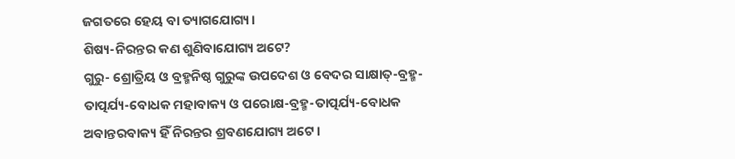ଜଗତରେ ହେୟ ବା ତ୍ୟାଗଯୋଗ୍ୟ।
ଶିଷ୍ୟ-ନିରନ୍ତର କଣ ଶୁଣିବାଯୋଗ୍ୟ ଅଟେ?
ଗୁରୁ- ଶ୍ରୋତ୍ରିୟ ଓ ବ୍ରହ୍ମନିଷ୍ଠ ଗୁରୁଙ୍କ ଉପଦେଶ ଓ ବେଦର ସାକ୍ଷାତ୍-ବ୍ରହ୍ମ-ତାତ୍ପର୍ଯ୍ୟ-ବୋଧକ ମହାବାକ୍ୟ ଓ ପରୋକ୍ଷ-ବ୍ରହ୍ମ-ତାତ୍ପର୍ଯ୍ୟ-ବୋଧକ ଅବାନ୍ତରବାକ୍ୟ ହିଁ ନିରନ୍ତର ଶ୍ରବଣଯୋଗ୍ୟ ଅଟେ।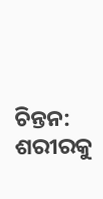ଚିନ୍ତନ:
ଶରୀରକୁ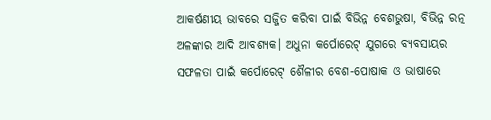ଆକର୍ଷଣୀୟ ଭାବରେ ସଜ୍ଜିତ କରିବା ପାଇଁ ବିଭିନ୍ନ ବେଶଭୁଷା, ବିଭିନ୍ନ ରତ୍ନ ଅଳଙ୍କାର ଆଦି ଆବଶ୍ୟକ। ଅଧୁନା କର୍ପୋରେଟ୍ ଯୁଗରେ ବ୍ୟବସାୟର ସଫଳତା ପାଇଁ କର୍ପୋରେଟ୍ ଶୈଳୀର ବେଶ-ପୋଷାକ ଓ ଭାଷାରେ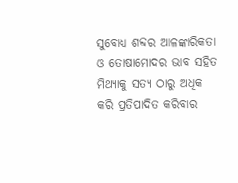ସୁବୋଧ୍ୟ ଶବ୍ଦର ଆଳଙ୍କାରିକତା ଓ ତୋଷାମୋଦର ଭାବ ସହିତ ମିଥ୍ୟାକୁ ସତ୍ୟ ଠାରୁ ଅଧିକ କରି ପ୍ରତିପାଦିତ କରିବାର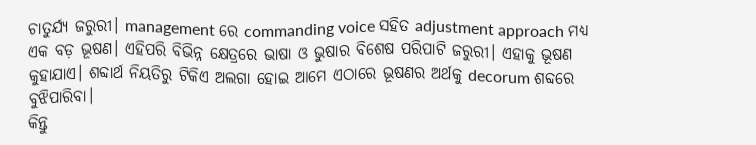ଚାତୁର୍ଯ୍ୟ ଜରୁରୀ। management ରେ commanding voice ସହିତ adjustment approach ମଧ୍ୟ ଏକ ବଡ଼ ଭୂଷଣ। ଏହିପରି ବିଭିନ୍ନ କ୍ଷେତ୍ରରେ ଭାଷା ଓ ଭୁଷାର ବିଶେଷ ପରିପାଟି ଜରୁରୀ। ଏହାକୁ ଭୂଷଣ କୁହାଯାଏ। ଶବ୍ଦାର୍ଥ ନିୟତିରୁ ଟିକିଏ ଅଲଗା ହୋଇ ଆମେ ଏଠାରେ ଭୂଷଣର ଅର୍ଥକୁ decorum ଶବ୍ଦରେ ବୁଝିପାରିବା।
କିନ୍ତୁ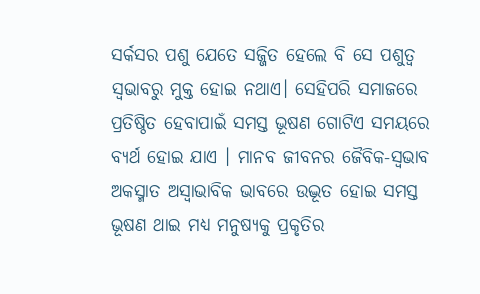ସର୍କସର ପଶୁ ଯେତେ ସଜ୍ଜିତ ହେଲେ ବି ସେ ପଶୁତ୍ବ ସ୍ୱଭାବରୁ ମୁକ୍ତ ହୋଇ ନଥାଏ। ସେହିପରି ସମାଜରେ ପ୍ରତିଷ୍ଠିତ ହେବାପାଇଁ ସମସ୍ତ ଭୂଷଣ ଗୋଟିଏ ସମୟରେ ବ୍ୟର୍ଥ ହୋଇ ଯାଏ । ମାନବ ଜୀବନର ଜୈବିକ-ସ୍ଵଭାବ ଅକସ୍ମାତ ଅସ୍ୱାଭାବିକ ଭାବରେ ଉଦ୍ଭୂତ ହୋଇ ସମସ୍ତ ଭୂଷଣ ଥାଇ ମଧ୍ୟ ମନୁଷ୍ୟକୁ ପ୍ରକୃତିର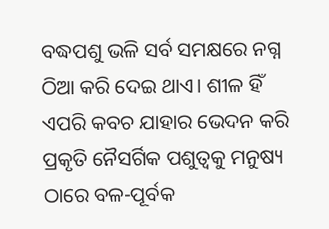ବଦ୍ଧପଶୁ ଭଳି ସର୍ବ ସମକ୍ଷରେ ନଗ୍ନ ଠିଆ କରି ଦେଇ ଥାଏ। ଶୀଳ ହିଁ ଏପରି କବଚ ଯାହାର ଭେଦନ କରି ପ୍ରକୃତି ନୈସର୍ଗିକ ପଶୁତ୍ୱକୁ ମନୁଷ୍ୟ ଠାରେ ବଳ-ପୂର୍ବକ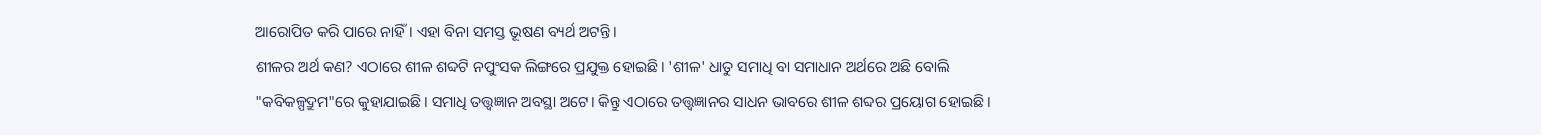ଆରୋପିତ କରି ପାରେ ନାହିଁ। ଏହା ବିନା ସମସ୍ତ ଭୂଷଣ ବ୍ୟର୍ଥ ଅଟନ୍ତି।
ଶୀଳର ଅର୍ଥ କଣ? ଏଠାରେ ଶୀଳ ଶବ୍ଦଟି ନପୁଂସକ ଲିଙ୍ଗରେ ପ୍ରଯୁକ୍ତ ହୋଇଛି। 'ଶୀଳ' ଧାତୁ ସମାଧି ବା ସମାଧାନ ଅର୍ଥରେ ଅଛି ବୋଲି "କବିକଳ୍ପଦ୍ରୁମ"ରେ କୁହାଯାଇଛି। ସମାଧି ତତ୍ତ୍ଵଜ୍ଞାନ ଅବସ୍ଥା ଅଟେ। କିନ୍ତୁ ଏଠାରେ ତତ୍ତ୍ୱଜ୍ଞାନର ସାଧନ ଭାବରେ ଶୀଳ ଶବ୍ଦର ପ୍ରୟୋଗ ହୋଇଛି।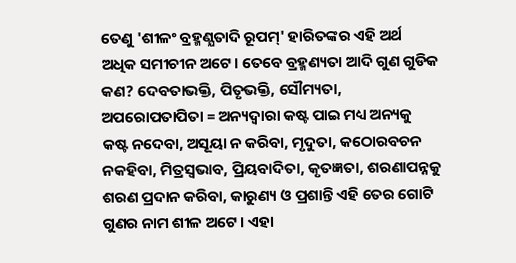ତେଣୁ 'ଶୀଳଂ ବ୍ରହ୍ମଣ୍ଯତାଦି ରୂପମ୍' ହାରିତଙ୍କର ଏହି ଅର୍ଥ ଅଧିକ ସମୀଚୀନ ଅଟେ। ତେବେ ବ୍ରହ୍ମଣ୍ୟତା ଆଦି ଗୁଣ ଗୁଡିକ କଣ? ଦେବତାଭକ୍ତି, ପିତୃଭକ୍ତି, ସୌମ୍ୟତା, ଅପରୋପତାପିତା = ଅନ୍ୟଦ୍ୱାରା କଷ୍ଟ ପାଇ ମଧ୍ୟ ଅନ୍ୟକୁ କଷ୍ଟ ନଦେବା, ଅସୂୟା ନ କରିବା, ମୃଦୁତା, କଠୋରବଚନ ନକହିବା, ମିତ୍ରସ୍ଵଭାବ, ପ୍ରିୟବାଦିତା, କୃତଜ୍ଞତା, ଶରଣାପନ୍ନକୁ ଶରଣ ପ୍ରଦାନ କରିବା, କାରୁଣ୍ୟ ଓ ପ୍ରଶାନ୍ତି ଏହି ତେର ଗୋଟି ଗୁଣର ନାମ ଶୀଳ ଅଟେ। ଏହା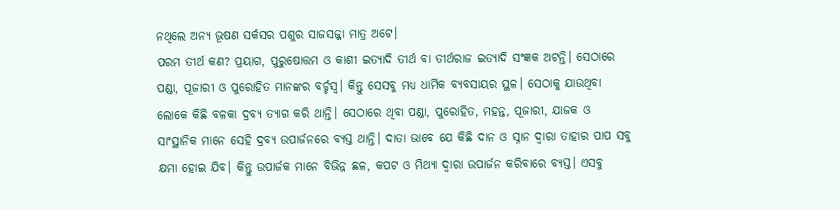ନଥିଲେ ଅନ୍ୟ ଭୂଷଣ ସର୍କସର ପଶୁର ସାଜସଜ୍ଜା ମାତ୍ର ଅଟେ।
ପରମ ତୀର୍ଥ କଣ? ପ୍ରୟାଗ, ପୁରୁଷୋତ୍ତମ ଓ କାଶୀ ଇତ୍ୟାଦି ତୀର୍ଥ ବା ତୀର୍ଥରାଜ ଇତ୍ୟାଦି ସଂଜ୍ଞକ ଅଟନ୍ତି। ସେଠାରେ ପଣ୍ଡା, ପୂଜାରୀ ଓ ପୁରୋହିତ ମାନଙ୍କର ବର୍ଚ୍ଚସ୍ବ। କିନ୍ତୁ ସେସବୁ ମଧ୍ୟ ଧାର୍ମିକ ବ୍ୟବସାୟର ସ୍ଥଳ। ସେଠାକୁ ଯାଉଥିବା ଲୋକେ କିଛି ବଳକା ଦ୍ରବ୍ୟ ତ୍ୟାଗ କରି ଥାନ୍ତି। ସେଠାରେ ଥିବା ପଣ୍ଡା, ପୁରୋହିତ, ମହନ୍ତ, ପୂଜାରୀ, ଯାଜକ ଓ ସାଂସ୍ଥାନିକ ମାନେ ସେହି ଦ୍ରବ୍ୟ ଉପାର୍ଜନରେ ବ୍ୟସ୍ତ ଥାନ୍ତି। ଦାତା ଭାବେ ଯେ କିଛି ଦାନ ଓ ସ୍ନାନ ଦ୍ୱାରା ତାହାର ପାପ ସବୁ କ୍ଷମା ହୋଇ ଯିବ। କିନ୍ତୁ ଉପାର୍ଜକ ମାନେ ବିଭିନ୍ନ ଛଳ, କପଟ ଓ ମିଥ୍ୟା ଦ୍ୱାରା ଉପାର୍ଜନ କରିବାରେ ବ୍ୟସ୍ତ। ଏସବୁ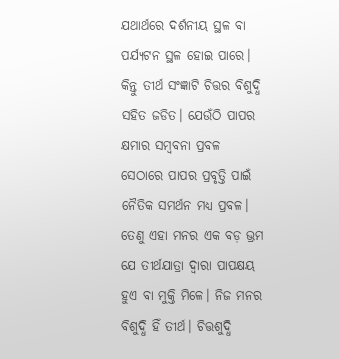ଯଥାର୍ଥରେ ଦର୍ଶନୀୟ ସ୍ଥଳ ବା ପର୍ଯ୍ୟଟନ ସ୍ଥଳ ହୋଇ ପାରେ। କିନ୍ତୁ ତୀର୍ଥ ସଂଜ୍ଞାଟି ଚିତ୍ତର ବିଶୁଦ୍ଧି ସହିତ ଜଡିତ। ଯେଉଁଠି ପାପର କ୍ଷମାର ସମ୍ବବନା ପ୍ରବଳ ସେଠାରେ ପାପର ପ୍ରବୃତ୍ତି ପାଇଁ ନୈତିକ ସମର୍ଥନ ମଧ୍ୟ ପ୍ରବଳ। ତେଣୁ ଏହା ମନର ଏକ ବଡ଼ ଭ୍ରମ ଯେ ତୀର୍ଥଯାତ୍ରା ଦ୍ୱାରା ପାପକ୍ଷୟ ହୁଏ ବା ମୁକ୍ତି ମିଳେ। ନିଜ ମନର ବିଶୁଦ୍ଧି ହିଁ ତୀର୍ଥ। ଚିତ୍ତଶୁଦ୍ଧି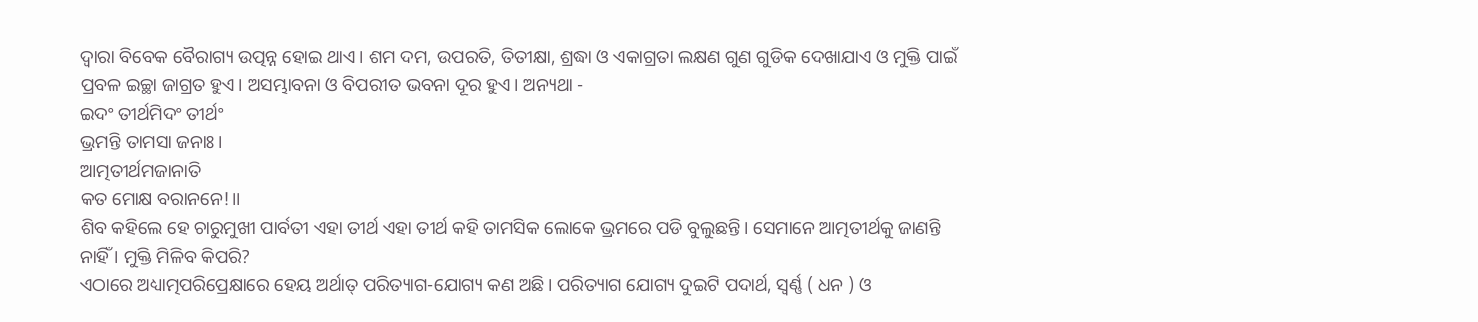ଦ୍ୱାରା ବିବେକ ବୈରାଗ୍ୟ ଉତ୍ପନ୍ନ ହୋଇ ଥାଏ। ଶମ ଦମ, ଉପରତି, ତିତୀକ୍ଷା, ଶ୍ରଦ୍ଧା ଓ ଏକାଗ୍ରତା ଲକ୍ଷଣ ଗୁଣ ଗୁଡିକ ଦେଖାଯାଏ ଓ ମୁକ୍ତି ପାଇଁ ପ୍ରବଳ ଇଚ୍ଛା ଜାଗ୍ରତ ହୁଏ। ଅସମ୍ଭାବନା ଓ ବିପରୀତ ଭବନା ଦୂର ହୁଏ। ଅନ୍ୟଥା -
ଇଦଂ ତୀର୍ଥମିଦଂ ତୀର୍ଥଂ
ଭ୍ରମନ୍ତି ତାମସା ଜନାଃ।
ଆତ୍ମତୀର୍ଥମଜାନାତି
କତ ମୋକ୍ଷ ବରାନନେ!।।
ଶିବ କହିଲେ ହେ ଚାରୁମୁଖୀ ପାର୍ବତୀ ଏହା ତୀର୍ଥ ଏହା ତୀର୍ଥ କହି ତାମସିକ ଲୋକେ ଭ୍ରମରେ ପଡି ବୁଲୁଛନ୍ତି। ସେମାନେ ଆତ୍ମତୀର୍ଥକୁ ଜାଣନ୍ତି ନାହିଁ । ମୁକ୍ତି ମିଳିବ କିପରି?
ଏଠାରେ ଅଧ୍ୟାତ୍ମପରିପ୍ରେକ୍ଷାରେ ହେୟ ଅର୍ଥାତ୍ ପରିତ୍ୟାଗ-ଯୋଗ୍ୟ କଣ ଅଛି। ପରିତ୍ୟାଗ ଯୋଗ୍ୟ ଦୁଇଟି ପଦାର୍ଥ, ସ୍ୱର୍ଣ୍ଣ ( ଧନ ) ଓ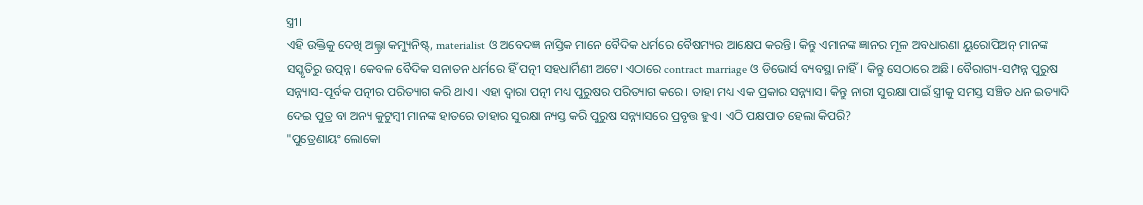ସ୍ତ୍ରୀ।
ଏହି ଉକ୍ତିକୁ ଦେଖି ଅଲ୍ଟ୍ରା କମ୍ୟୁନିଷ୍ଟ୍, materialist ଓ ଅବେଦଜ୍ଞ ନାସ୍ତିକ ମାନେ ବୈଦିକ ଧର୍ମରେ ବୈଷମ୍ୟର ଆକ୍ଷେପ କରନ୍ତି। କିନ୍ତୁ ଏମାନଙ୍କ ଜ୍ଞାନର ମୂଳ ଅବଧାରଣା ୟୁରୋପିଅନ୍ ମାନଙ୍କ ସସ୍କୃତିରୁ ଉତ୍ପନ୍ନ। କେବଳ ବୈଦିକ ସନାତନ ଧର୍ମରେ ହିଁ ପତ୍ନୀ ସହଧାର୍ମିଣୀ ଅଟେ। ଏଠାରେ contract marriage ଓ ଡିଭୋର୍ସ ବ୍ୟବସ୍ଥା ନାହିଁ। କିନ୍ତୁ ସେଠାରେ ଅଛି। ବୈରାଗ୍ୟ-ସମ୍ପନ୍ନ ପୁରୁଷ ସନ୍ନ୍ୟାସ-ପୂର୍ବକ ପତ୍ନୀର ପରିତ୍ୟାଗ କରି ଥାଏ। ଏହା ଦ୍ୱାରା ପତ୍ନୀ ମଧ୍ୟ ପୁରୁଷର ପରିତ୍ୟାଗ କରେ। ତାହା ମଧ୍ୟ ଏକ ପ୍ରକାର ସନ୍ନ୍ୟାସ। କିନ୍ତୁ ନାରୀ ସୁରକ୍ଷା ପାଇଁ ସ୍ତ୍ରୀକୁ ସମସ୍ତ ସଞ୍ଚିତ ଧନ ଇତ୍ୟାଦି ଦେଇ ପୁତ୍ର ବା ଅନ୍ୟ କୁଟୁମ୍ବୀ ମାନଙ୍କ ହାତରେ ତାହାର ସୁରକ୍ଷା ନ୍ୟସ୍ତ କରି ପୁରୁଷ ସନ୍ନ୍ୟାସରେ ପ୍ରବୃତ୍ତ ହୁଏ। ଏଠି ପକ୍ଷପାତ ହେଲା କିପରି?
"ପୁତ୍ରେଣାୟଂ ଲୋକୋ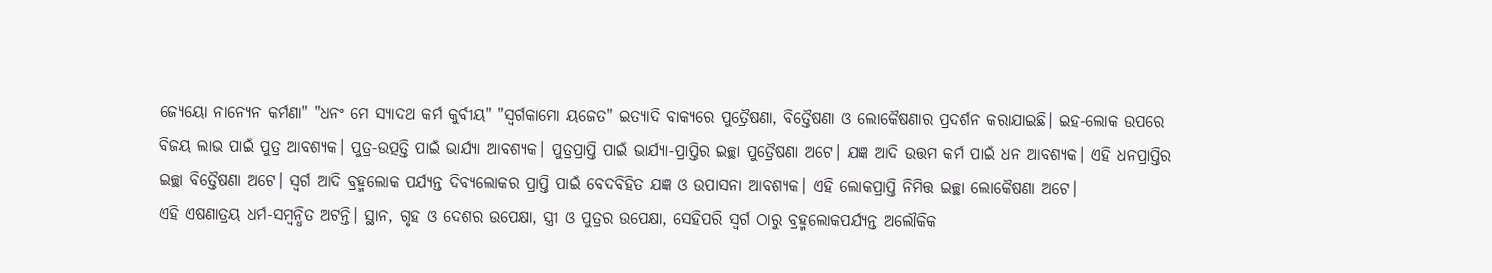ଜ୍ୟେୟୋ ନାନ୍ୟେନ କର୍ମଣା" "ଧନଂ ମେ ସ୍ୟାଦଥ କର୍ମ କୁର୍ବୀୟ" "ସ୍ୱର୍ଗକାମୋ ୟଜେତ" ଇତ୍ୟାଦି ବାକ୍ୟରେ ପୁତ୍ରୈଷଣା, ବିତ୍ତୈଷଣା ଓ ଲୋକୈଷଣାର ପ୍ରଦର୍ଶନ କରାଯାଇଛି। ଇହ-ଲୋକ ଉପରେ ବିଜୟ ଲାଭ ପାଇଁ ପୁତ୍ର ଆବଶ୍ୟକ। ପୁତ୍ର-ଉତ୍ପତ୍ତି ପାଇଁ ଭାର୍ଯ୍ୟା ଆବଶ୍ୟକ। ପୁତ୍ରପ୍ରାପ୍ତି ପାଇଁ ଭାର୍ଯ୍ୟା-ପ୍ରାପ୍ତିର ଇଚ୍ଛା ପୁତ୍ରୈଷଣା ଅଟେ। ଯଜ୍ଞ ଆଦି ଉତ୍ତମ କର୍ମ ପାଇଁ ଧନ ଆବଶ୍ୟକ। ଏହି ଧନପ୍ରାପ୍ତିର ଇଚ୍ଛା ବିତ୍ତୈଷଣା ଅଟେ। ସ୍ୱର୍ଗ ଆଦି ବ୍ରହ୍ମଲୋକ ପର୍ଯ୍ୟନ୍ତ ଦିବ୍ୟଲୋକର ପ୍ରାପ୍ତି ପାଇଁ ବେଦବିହିତ ଯଜ୍ଞ ଓ ଉପାସନା ଆବଶ୍ୟକ। ଏହି ଲୋକପ୍ରାପ୍ତି ନିମିତ୍ତ ଇଚ୍ଛା ଲୋକୈଷଣା ଅଟେ।
ଏହି ଏଷଣାତ୍ରୟ ଧର୍ମ-ସମ୍ବନ୍ଧିତ ଅଟନ୍ତି। ସ୍ଥାନ, ଗୃହ ଓ ଦେଶର ଉପେକ୍ଷା, ସ୍ତ୍ରୀ ଓ ପୁତ୍ରର ଉପେକ୍ଷା, ସେହିପରି ସ୍ୱର୍ଗ ଠାରୁ ବ୍ରହ୍ମଲୋକପର୍ଯ୍ୟନ୍ତ ଅଲୌକିକ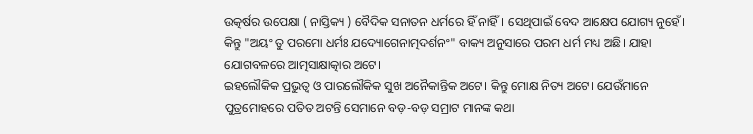ଉତ୍କର୍ଷର ଉପେକ୍ଷା ( ନାସ୍ତିକ୍ୟ ) ବୈଦିକ ସନାତନ ଧର୍ମରେ ହିଁ ନାହିଁ। ସେଥିପାଇଁ ବେଦ ଆକ୍ଷେପ ଯୋଗ୍ୟ ନୁହେଁ। କିନ୍ତୁ "ଅୟଂ ତୁ ପରମୋ ଧର୍ମଃ ଯଦ୍ୟୋଗେନାତ୍ମଦର୍ଶନଂ" ବାକ୍ୟ ଅନୁସାରେ ପରମ ଧର୍ମ ମଧ୍ୟ ଅଛି। ଯାହା ଯୋଗବଳରେ ଆତ୍ମସାକ୍ଷାତ୍କାର ଅଟେ।
ଇହଲୌକିକ ପ୍ରଭୁତ୍ୱ ଓ ପାରଲୌକିକ ସୁଖ ଅନୈକାନ୍ତିକ ଅଟେ। କିନ୍ତୁ ମୋକ୍ଷ ନିତ୍ୟ ଅଟେ। ଯେଉଁମାନେ ପୁତ୍ରମୋହରେ ପତିତ ଅଟନ୍ତି ସେମାନେ ବଡ଼-ବଡ଼ ସମ୍ରାଟ ମାନଙ୍କ କଥା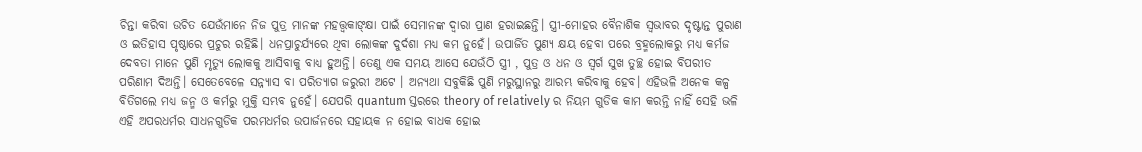ଚିନ୍ତା କରିବା ଉଚିତ ଯେଉଁମାନେ ନିଜ ପୁତ୍ର ମାନଙ୍କ ମହତ୍ତ୍ୱକାଙ୍କ୍ଷା ପାଇଁ ସେମାନଙ୍କ ଦ୍ୱାରା ପ୍ରାଣ ହରାଇଛନ୍ତି। ସ୍ତ୍ରୀ-ମୋହର ବୈନାଶିକ ସ୍ଵଭାବର ଦୃଷ୍ଟାନ୍ତ ପୁରାଣ ଓ ଇତିହାସ ପୃଷ୍ଠାରେ ପ୍ରଚୁର ରହିଛି। ଧନପ୍ରାଚୁର୍ଯ୍ୟରେ ଥିବା ଲୋକଙ୍କ ଦୁର୍ଦଶା ମଧ୍ୟ କମ ନୁହେଁ। ଉପାର୍ଜିତ ପୁଣ୍ୟ କ୍ଷୟ ହେବା ପରେ ବ୍ରହ୍ମଲୋକରୁ ମଧ୍ୟ କର୍ମଜ ଦେବତା ମାନେ ପୁଣି ମୃତ୍ୟୁ ଲୋକକୁ ଆସିବାକୁ ବାଧ୍ୟ ହୁଅନ୍ତି। ତେଣୁ ଏକ ସମୟ ଆସେ ଯେଉଁଠି ସ୍ତ୍ରୀ , ପୁତ୍ର ଓ ଧନ ଓ ସ୍ୱର୍ଗ ସୁଖ ତୁଚ୍ଛ ହୋଇ ବିପରୀତ ପରିଣାମ ଦିଅନ୍ତି। ସେତେବେଳେ ସନ୍ନ୍ୟାସ ବା ପରିତ୍ୟାଗ ଜରୁରୀ ଅଟେ । ଅନ୍ୟଥା ସବୁକିଛି ପୁଣି ମରୁସ୍ଥାନରୁ ଆରମ୍ଭ କରିବାକୁ ହେବ। ଏହିଭଳି ଅନେକ କଳ୍ପ ବିତିଗଲେ ମଧ୍ୟ ଜନ୍ମ ଓ କର୍ମରୁ ମୁକ୍ତି ସମ୍ଭବ ନୁହେଁ। ଯେପରି quantum ସ୍ତରରେ theory of relatively ର ନିୟମ ଗୁଡିକ କାମ କରନ୍ତି ନାହିଁ ସେହି ଭଳି ଏହି ଅପରଧର୍ମର ସାଧନଗୁଡିକ ପରମଧର୍ମର ଉପାର୍ଜନରେ ସହାୟକ ନ ହୋଇ ବାଧକ ହୋଇ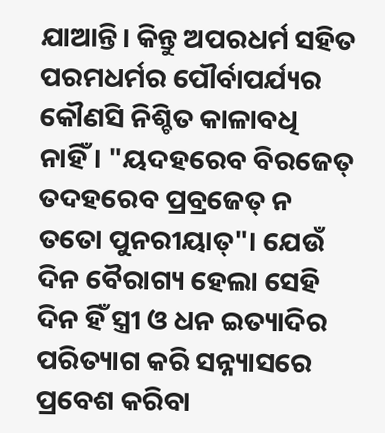ଯାଆନ୍ତି। କିନ୍ତୁ ଅପରଧର୍ମ ସହିତ ପରମଧର୍ମର ପୌର୍ବାପର୍ଯ୍ୟର କୌଣସି ନିଶ୍ଚିତ କାଳାବଧି ନାହିଁ। "ୟଦହରେବ ବିରଜେତ୍ ତଦହରେବ ପ୍ରବ୍ରଜେତ୍ ନ ତତୋ ପୁନରୀୟାତ୍"। ଯେଉଁ ଦିନ ବୈରାଗ୍ୟ ହେଲା ସେହି ଦିନ ହିଁ ସ୍ତ୍ରୀ ଓ ଧନ ଇତ୍ୟାଦିର ପରିତ୍ୟାଗ କରି ସନ୍ନ୍ୟାସରେ ପ୍ରବେଶ କରିବା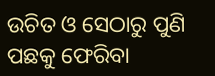ଉଚିତ ଓ ସେଠାରୁ ପୁଣି ପଛକୁ ଫେରିବା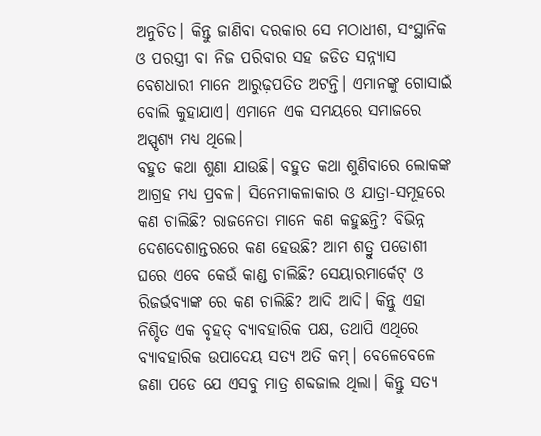ଅନୁଚିତ। କିନ୍ତୁ ଜାଣିବା ଦରକାର ସେ ମଠାଧୀଶ, ସଂସ୍ଥାନିକ ଓ ପରସ୍ତ୍ରୀ ବା ନିଜ ପରିବାର ସହ ଜଡିତ ସନ୍ନ୍ୟାସ ବେଶଧାରୀ ମାନେ ଆରୁଢ଼ପତିତ ଅଟନ୍ତି। ଏମାନଙ୍କୁ ଗୋସାଇଁ ବୋଲି କୁହାଯାଏ। ଏମାନେ ଏକ ସମୟରେ ସମାଜରେ ଅସ୍ପୃଶ୍ୟ ମଧ୍ୟ ଥିଲେ।
ବହୁତ କଥା ଶୁଣା ଯାଉଛି। ବହୁତ କଥା ଶୁଣିବାରେ ଲୋକଙ୍କ ଆଗ୍ରହ ମଧ୍ୟ ପ୍ରବଳ। ସିନେମାକଳାକାର ଓ ଯାତ୍ରା-ସମୂହରେ କଣ ଚାଲିଛି? ରାଜନେତା ମାନେ କଣ କହୁଛନ୍ତି? ବିଭିନ୍ନ ଦେଶଦେଶାନ୍ତରରେ କଣ ହେଉଛି? ଆମ ଶତ୍ରୁ ପଡୋଶୀ ଘରେ ଏବେ କେଉଁ କାଣ୍ଡ ଚାଲିଛି? ସେୟାରମାର୍କେଟ୍ ଓ ରିଜର୍ଭବ୍ୟାଙ୍କ ରେ କଣ ଚାଲିଛି? ଆଦି ଆଦି। କିନ୍ତୁ ଏହା ନିଶ୍ଚିତ ଏକ ବୃହତ୍ ବ୍ୟାବହାରିକ ପକ୍ଷ, ତଥାପି ଏଥିରେ ବ୍ୟାବହାରିକ ଉପାଦେୟ ସତ୍ୟ ଅତି କମ୍। ବେଳେବେଳେ ଜଣା ପଡେ ଯେ ଏସବୁ ମାତ୍ର ଶବ୍ଦଜାଲ ଥିଲା। କିନ୍ତୁ ସତ୍ୟ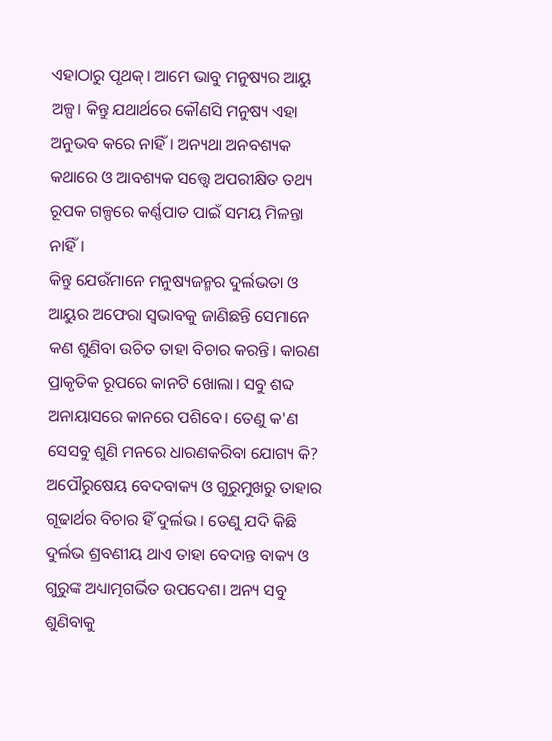ଏହାଠାରୁ ପୃଥକ୍। ଆମେ ଭାବୁ ମନୁଷ୍ୟର ଆୟୁ ଅଳ୍ପ। କିନ୍ତୁ ଯଥାର୍ଥରେ କୌଣସି ମନୁଷ୍ୟ ଏହା ଅନୁଭବ କରେ ନାହିଁ। ଅନ୍ୟଥା ଅନବଶ୍ୟକ କଥାରେ ଓ ଆବଶ୍ୟକ ସତ୍ତ୍ୱେ ଅପରୀକ୍ଷିତ ତଥ୍ୟ ରୂପକ ଗଳ୍ପରେ କର୍ଣ୍ଣପାତ ପାଇଁ ସମୟ ମିଳନ୍ତା ନାହିଁ।
କିନ୍ତୁ ଯେଉଁମାନେ ମନୁଷ୍ୟଜନ୍ମର ଦୁର୍ଲଭତା ଓ ଆୟୁର ଅଫେରା ସ୍ୱଭାବକୁ ଜାଣିଛନ୍ତି ସେମାନେ କଣ ଶୁଣିବା ଉଚିତ ତାହା ବିଚାର କରନ୍ତି। କାରଣ ପ୍ରାକୃତିକ ରୂପରେ କାନଟି ଖୋଲା। ସବୁ ଶବ୍ଦ ଅନାୟାସରେ କାନରେ ପଶିବେ। ତେଣୁ କ'ଣ ସେସବୁ ଶୁଣି ମନରେ ଧାରଣକରିବା ଯୋଗ୍ୟ କି?
ଅପୌରୁଷେୟ ବେଦବାକ୍ୟ ଓ ଗୁରୁମୁଖରୁ ତାହାର ଗୂଢାର୍ଥର ବିଚାର ହିଁ ଦୁର୍ଲଭ । ତେଣୁ ଯଦି କିଛି ଦୁର୍ଲଭ ଶ୍ରବଣୀୟ ଥାଏ ତାହା ବେଦାନ୍ତ ବାକ୍ୟ ଓ ଗୁରୁଙ୍କ ଅଧ୍ୟାତ୍ମଗର୍ଭିତ ଉପଦେଶ। ଅନ୍ୟ ସବୁ ଶୁଣିବାକୁ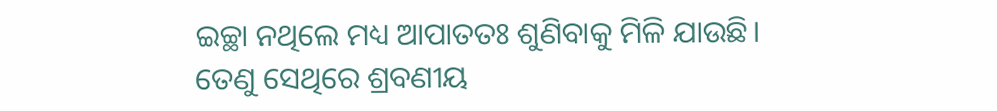ଇଚ୍ଛା ନଥିଲେ ମଧ୍ୟ ଆପାତତଃ ଶୁଣିବାକୁ ମିଳି ଯାଉଛି। ତେଣୁ ସେଥିରେ ଶ୍ରବଣୀୟ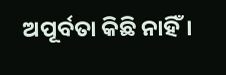ଅପୂର୍ବତା କିଛି ନାହିଁ।